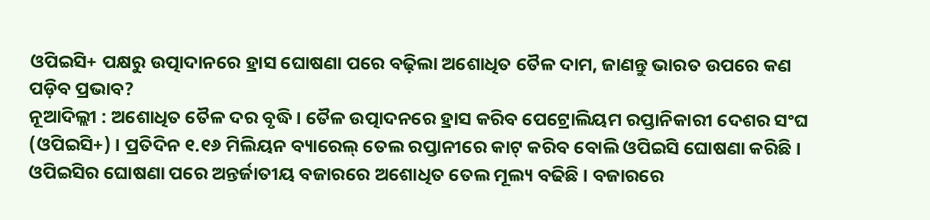ଓପିଇସି+ ପକ୍ଷରୁ ଉତ୍ପାଦାନରେ ହ୍ରାସ ଘୋଷଣା ପରେ ବଢ଼ିଲା ଅଶୋଧିତ ତୈଳ ଦାମ, ଜାଣନ୍ତୁ ଭାରତ ଉପରେ କଣ ପଡ଼ିବ ପ୍ରଭାବ?
ନୂଆଦିଲ୍ଲୀ : ଅଶୋଧିତ ତୈଳ ଦର ବୃଦ୍ଧି । ତୈଳ ଉତ୍ପାଦନରେ ହ୍ରାସ କରିବ ପେଟ୍ରୋଲିୟମ ରପ୍ତାନିକାରୀ ଦେଶର ସଂଘ (ଓପିଇସି+) । ପ୍ରତିଦିନ ୧.୧୬ ମିଲିୟନ ବ୍ୟାରେଲ୍ ତେଲ ରପ୍ତାନୀରେ କାଟ୍ କରିବ ବୋଲି ଓପିଇସି ଘୋଷଣା କରିଛି। ଓପିଇସିର ଘୋଷଣା ପରେ ଅନ୍ତର୍ଜାତୀୟ ବଜାରରେ ଅଶୋଧିତ ତେଲ ମୂଲ୍ୟ ବଢିଛି । ବଜାରରେ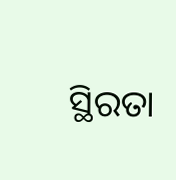ସ୍ଥିରତା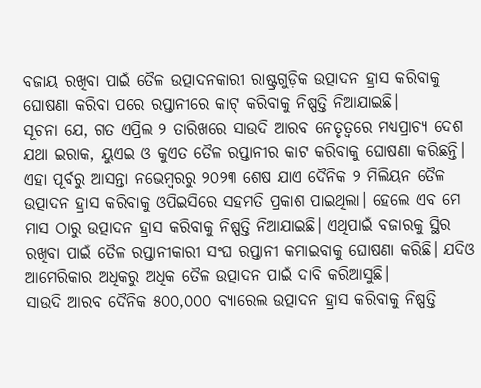ବଜାୟ ରଖିବା ପାଇଁ ତୈଳ ଉତ୍ପାଦନକାରୀ ରାଷ୍ଟ୍ରଗୁଡ଼ିକ ଉତ୍ପାଦନ ହ୍ରାସ କରିବାକୁ ଘୋଷଣା କରିବା ପରେ ରପ୍ତାନୀରେ କାଟ୍ କରିବାକୁ ନିଷ୍ପତ୍ତି ନିଆଯାଇଛି।
ସୂଚନା ଯେ, ଗତ ଏପ୍ରିଲ ୨ ତାରିଖରେ ସାଉଦି ଆରବ ନେତୃତ୍ୱରେ ମଧ୍ୟପ୍ରାଚ୍ୟ ଦେଶ ଯଥା ଇରାକ, ୟୁଏଇ ଓ କୁଏତ ତୈଳ ରପ୍ତାନୀର କାଟ କରିବାକୁ ଘୋଷଣା କରିଛନ୍ତି। ଏହା ପୂର୍ବରୁ ଆସନ୍ତା ନଭେମ୍ବରରୁ ୨୦୨୩ ଶେଷ ଯାଏ ଦୈନିକ ୨ ମିଲିୟନ ତୈଳ ଉତ୍ପାଦନ ହ୍ରାସ କରିବାକୁ ଓପିଇସିରେ ସହମତି ପ୍ରକାଶ ପାଇଥିଲା। ହେଲେ ଏବ ମେ ମାସ ଠାରୁ ଉତ୍ପାଦନ ହ୍ରାସ କରିବାକୁ ନିଷ୍ପତ୍ତି ନିଆଯାଇଛି। ଏଥିପାଇଁ ବଜାରକୁ ସ୍ଥିର ରଖିବା ପାଇଁ ତୈଳ ରପ୍ତାନୀକାରୀ ସଂଘ ରପ୍ତାନୀ କମାଇବାକୁ ଘୋଷଣା କରିଛି। ଯଦିଓ ଆମେରିକାର ଅଧିକରୁ ଅଧିକ ତୈଳ ଉତ୍ପାଦନ ପାଇଁ ଦାବି କରିଆସୁଛି।
ସାଉଦି ଆରବ ଦୈନିକ ୫୦୦,୦୦୦ ବ୍ୟାରେଲ ଉତ୍ପାଦନ ହ୍ରାସ କରିବାକୁ ନିଷ୍ପତ୍ତି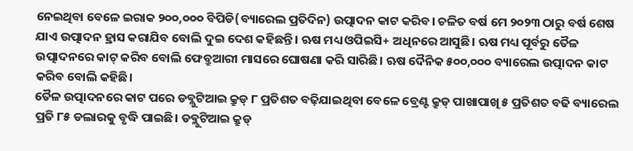ନେଇଥିବା ବେଳେ ଇରାକ ୨୦୦,୦୦୦ ବିପିଡି(ବ୍ୟାରେଲ ପ୍ରତିଦିନ) ଉତ୍ପାଦନ କାଟ କରିବ। ଚଳିତ ବର୍ଷ ମେ ୨୦୨୩ ଠାରୁ ବର୍ଷ ଶେଷ ଯାଏ ଉତ୍ପାଦନ ହ୍ରାସ କରାଯିବ ବୋଲି ଦୁଇ ଦେଶ କହିଛନ୍ତି। ଋଷ ମଧ୍ୟ ଓପିଇସି+ ଅଧିନରେ ଆସୁଛି। ଋଷ ମଧ୍ୟ ପୂର୍ବରୁ ତୈଳ ଉତ୍ପାଦନରେ କାଟ୍ କରିବ ବୋଲି ଫେବ୍ରୁଆରୀ ମାସରେ ଘୋଷଣା କରି ସାରିଛି। ଋଷ ଦୈନିକ ୫୦୦,୦୦୦ ବ୍ୟାରେଲ ଉତ୍ପାଦନ କାଟ କରିବ ବୋଲି କହିଛି।
ତୈଳ ଉତ୍ପାଦନରେ କାଟ ପରେ ଡବ୍ଲୁଟିଆଇ କ୍ରୁଡ୍ ୮ ପ୍ରତିଶତ ବଢ଼ିଯାଇଥିବା ବେଳେ ବ୍ରେଣ୍ଟ କ୍ରୁଡ୍ ପାଖାପାଖି ୫ ପ୍ରତିଶତ ବଢି ବ୍ୟାରେଲ ପ୍ରତି ୮୫ ଡଲାରକୁ ବୃଦ୍ଧି ପାଇଛି। ଡବ୍ଲୁଟିଆଇ କ୍ରୁଡ୍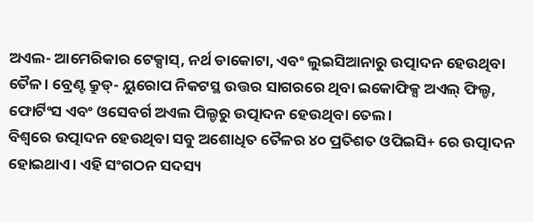ଅଏଲ- ଆମେରିକାର ଟେକ୍ସାସ୍, ନର୍ଥ ଡାକୋଟା, ଏବଂ ଲୁଇସିଆନାରୁ ଉତ୍ପାଦନ ହେଉଥିବା ତୈଳ। ବ୍ରେଣ୍ଟ କ୍ରୁଡ୍- ୟୁରୋପ ନିକଟସ୍ଥ ଉତ୍ତର ସାଗରରେ ଥିବା ଇକୋଫିକ୍ସ ଅଏଲ୍ ଫିଲ୍ଡ, ଫୋର୍ଟିଂସ ଏବଂ ଓସେବର୍ଗ ଅଏଲ ପିଲ୍ଡରୁ ଉତ୍ପାଦନ ହେଉଥିବା ତେଲ।
ବିଶ୍ୱରେ ଉତ୍ପାଦନ ହେଉଥିବା ସବୁ ଅଶୋଧିତ ତୈଳର ୪୦ ପ୍ରତିଶତ ଓପିଇସି+ ରେ ଉତ୍ପାଦନ ହୋଇଥାଏ। ଏହି ସଂଗଠନ ସଦସ୍ୟ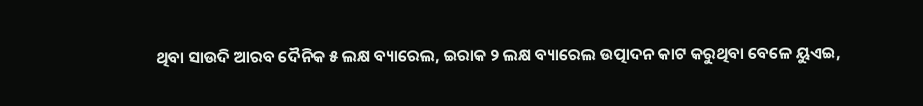ଥିବା ସାଉଦି ଆରବ ଦୈନିକ ୫ ଲକ୍ଷ ବ୍ୟାରେଲ, ଇରାକ ୨ ଲକ୍ଷ ବ୍ୟାରେଲ ଉତ୍ପାଦନ କାଟ କରୁଥିବା ବେଳେ ୟୁଏଇ,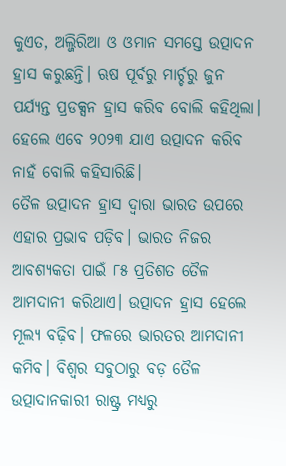କୁଏତ, ଅଲ୍ଜିରିଆ ଓ ଓମାନ ସମସ୍ତେ ଉତ୍ପାଦନ ହ୍ରାସ କରୁଛନ୍ତି। ଋଷ ପୂର୍ବରୁ ମାର୍ଚ୍ଚରୁ ଜୁନ ପର୍ଯ୍ୟନ୍ତ ପ୍ରଡକ୍ସନ ହ୍ରାସ କରିବ ବୋଲି କହିଥିଲା। ହେଲେ ଏବେ ୨୦୨୩ ଯାଏ ଉତ୍ପାଦନ କରିବ ନାହଁ ବୋଲି କହିସାରିଛି।
ତୈଳ ଉତ୍ପାଦନ ହ୍ରାସ ଦ୍ୱାରା ଭାରତ ଉପରେ ଏହାର ପ୍ରଭାବ ପଡ଼ିବ। ଭାରତ ନିଜର ଆବଶ୍ୟକତା ପାଇଁ ୮୫ ପ୍ରତିଶତ ତୈଳ ଆମଦାନୀ କରିଥାଏ। ଉତ୍ପାଦନ ହ୍ରାସ ହେଲେ ମୂଲ୍ୟ ବଢ଼ିବ। ଫଳରେ ଭାରତର ଆମଦାନୀ କମିବ। ବିଶ୍ୱର ସବୁଠାରୁ ବଡ଼ ତୈଳ ଉତ୍ପାଦାନକାରୀ ରାଷ୍ଟ୍ର ମଧ୍ୟରୁ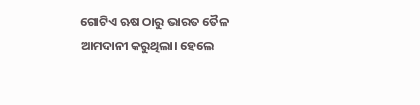ଗୋଟିଏ ଋଷ ଠାରୁ ଭାରତ ତୈଳ ଆମଦାନୀ କରୁଥିଲା। ହେଲେ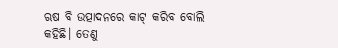ଋଷ ବି ଉତ୍ପାଦନରେ କାଟ୍ କରିବ ବୋଲି କହିଛି। ତେଣୁ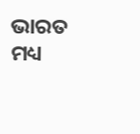ଭାରତ ମଧ୍ୟ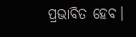ପ୍ରଭାବିତ ହେବ।